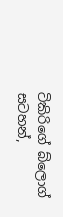ටිකිරිගේ බ්ලොග් සටහන්,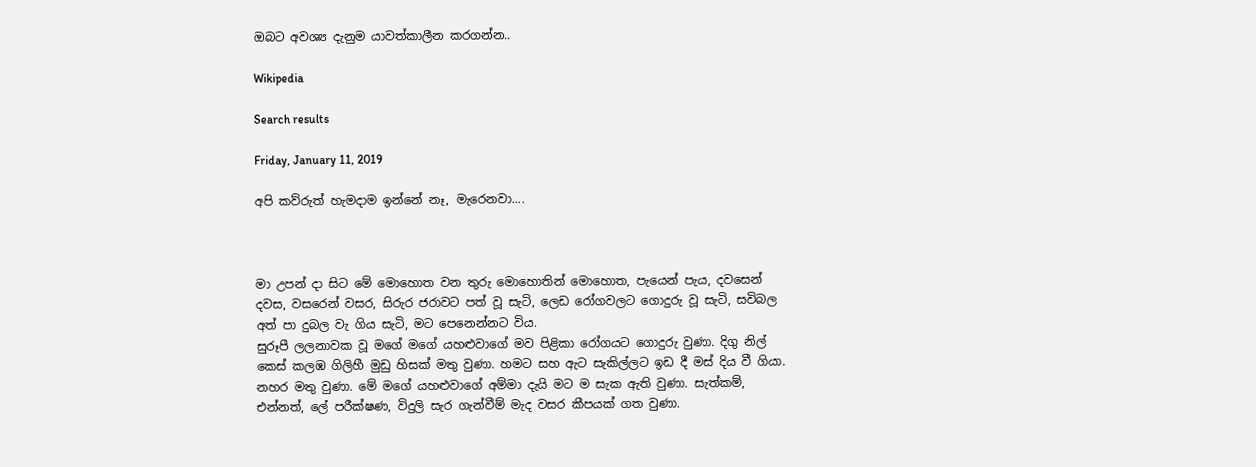ඔබට අවශ්‍ය දැනුම යාවත්කාලීන කරගන්න..

Wikipedia

Search results

Friday, January 11, 2019

අපි කව්රුත් හැමදාම ඉන්නේ නෑ, මැරෙනවා....



මා උපන් දා සිට මේ මොහොත වන තුරු මොහොතින් මොහොත, පැයෙන් පැය, දවසෙන් දවස, වසරෙන් වසර, සිරුර ජරාවට පත් වූ සැටි, ලෙඩ රෝගවලට ගොදුරු වූ සැටි, සවිබල අත් පා දුබල වැ ගිය සැටි, මට පෙනෙන්නට විය.
සුරූපී ලලනාවක වූ මගේ මගේ යහළුවාගේ මව පිළිකා රෝගයට ගොදුරු වුණා. දිගු නිල් කෙස් කලඹ ගිලිහී මුඩු හිසක් මතු වුණා. හමට සහ ඇට සැකිල්ලට ඉඩ දී මස් දිය වී ගියා. නහර මතු වුණා. මේ මගේ යහළුවාගේ අම්මා දැයි මට ම සැක ඇති වුණා. සැත්කම්, එන්නත්, ලේ පරීක්ෂණ, විදුලි සැර ගැන්වීම් මැද වසර කීපයක් ගත වුණා.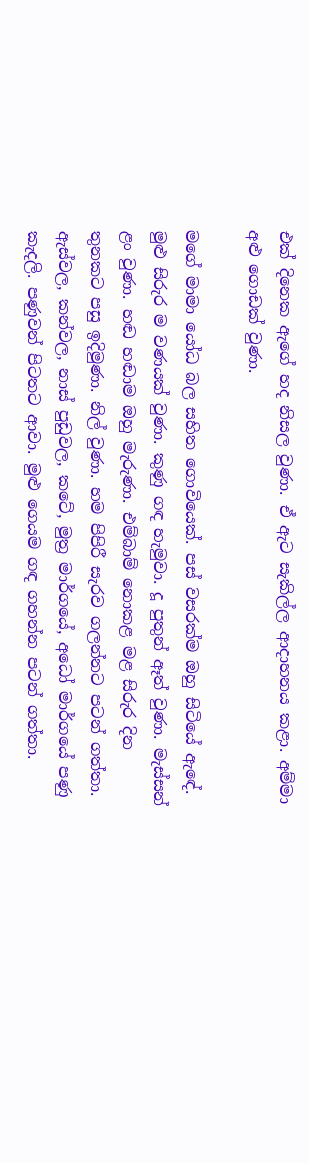එක් දිනෙක ඇගේ හද නිසල වුණා. ඒ ඇට සැකිල්ල ආදාහනය කළා. අම්මා අළු ගොඩක් වුණා.

මගේ මාමා යෝධ බල සහිත ගොවියෙක්. පස් වසරක්ම ඔහු සිටියේ ඇඳේ. මුළු සිරුර ම වණයක් වුණා. කුණු ගඳ හැමුවා. දූ පුතුන් ඈත් වුණා. මැස්සන් ළං වුණා. හඬ හඬාම ඔහු මැරුණා. එම්බාම් නොකළ මළ සිරුර දින තුනකට පසු ඉදිමුණා. නිල් වුණා. හම පිපිරී සැරව ගලන්නට පටන් ගත්තා. ඇස්වල, කන්වල, නාස් පුඩුවල, කටේ, මුත්‍ර මාර්ගයේ, අධෝ මාර්ගයේ පණු කැදලි. පණුවන් පිටතට ආවා. මුළු ගෙයම ගඳ ගහන්න පටන් ගත්තා.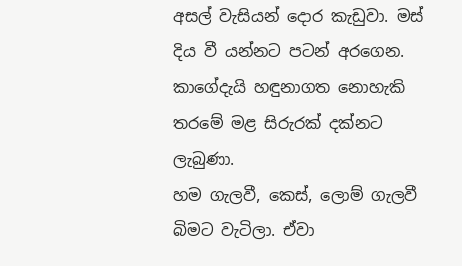අසල් වැසියන් දොර කැඩුවා. මස් දිය වී යන්නට පටන් අරගෙන. කාගේදැයි හඳුනාගත නොහැකි තරමේ මළ සිරුරක් දක්නට ලැබුණා.
හම ගැලවී, කෙස්, ලොම් ගැලවී බිමට වැටිලා. ඒවා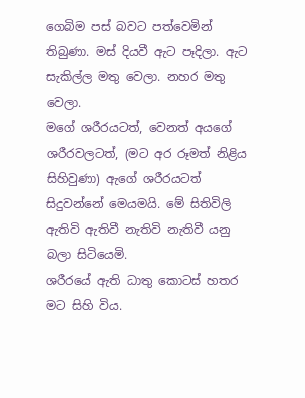ගෙබිම පස් බවට පත්වෙමින් තිබුණා. මස් දියවී ඇට පෑදිලා. ඇට සැකිල්ල මතු වෙලා. නහර මතු වෙලා.
මගේ ශරීරයටත්, වෙනත් අයගේ ශරීරවලටත්, (මට අර රූමත් නිළිය සිහිවුණා) ඇගේ ශරීරයටත් සිදුවන්නේ මෙයමයි. මේ සිතිවිලි ඇතිවි ඇතිවී නැතිවි නැතිවී යනු බලා සිටියෙමි.
ශරීරයේ ඇති ධාතු කොටස් හතර මට සිහි විය.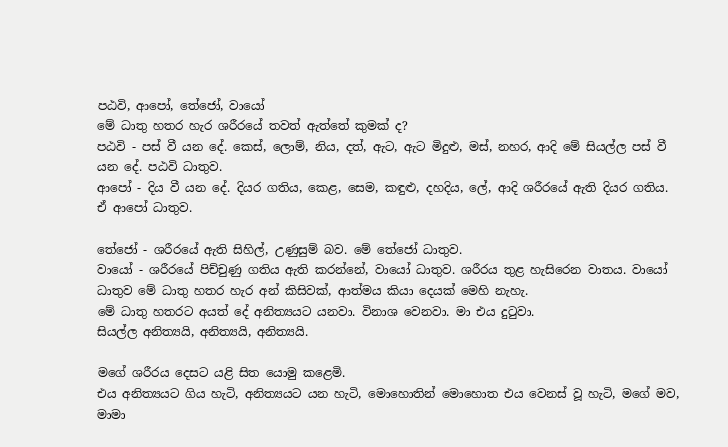පඨවි, ආපෝ, තේජෝ, වායෝ
මේ ධාතු හතර හැර ශරීරයේ තවත් ඇත්තේ කුමක් ද?
පඨවි - පස් වී යන දේ. කෙස්, ලොම්, නිය, දත්, ඇට, ඇට මිදුළු, මස්, නහර, ආදි මේ සියල්ල පස් වී යන දේ. පඨවි ධාතුව.
ආපෝ - දිය වී යන දේ. දියර ගතිය, කෙළ, සෙම, කඳුළු, දහදිය, ලේ, ආදි ශරීරයේ ඇති දියර ගතිය. ඒ ආපෝ ධාතුව.

තේජෝ - ශරීරයේ ඇති සිහිල්, උණුසුම් බව. මේ තේජෝ ධාතුව.
වායෝ - ශරීරයේ පිච්චුණු ගතිය ඇති කරන්නේ, වායෝ ධාතුව. ශරීරය තුළ හැසිරෙන වාතය. වායෝ ධාතුව මේ ධාතු හතර හැර අන් කිසිවක්, ආත්මය කියා දෙයක් මෙහි නැහැ.
මේ ධාතු හතරට අයත් දේ අනිත්‍යයට යනවා. විනාශ වෙනවා. මා එය දුටුවා.
සියල්ල අනිත්‍යයි, අනිත්‍යයි, අනිත්‍යයි.

මගේ ශරීරය දෙසට යළි සිත යොමු කළෙමි.
එය අනිත්‍යයට ගිය හැටි, අනිත්‍යයට යන හැටි, මොහොතින් මොහොත එය වෙනස් වූ හැටි, මගේ මව, මාමා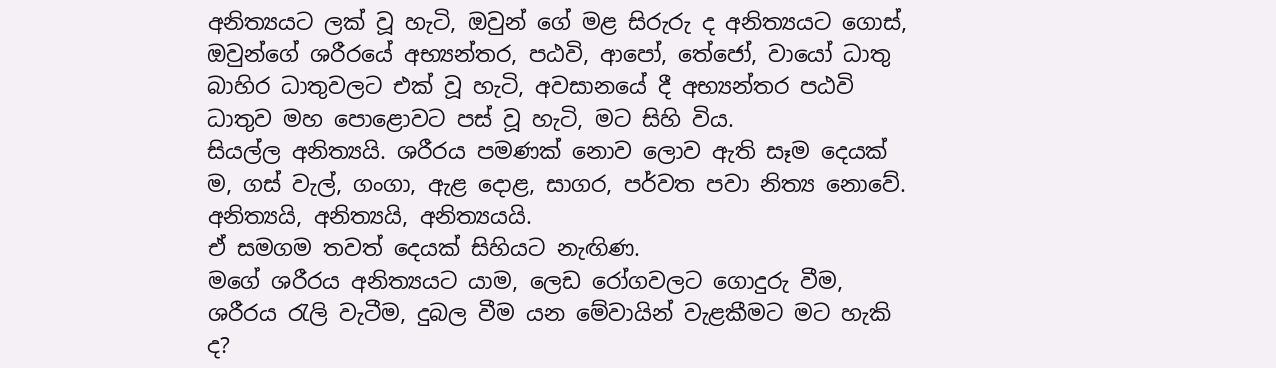අනිත්‍යයට ලක් වූ හැටි, ඔවුන් ගේ මළ සිරුරු ද අනිත්‍යයට ගොස්, ඔවුන්ගේ ශරීරයේ අභ්‍යන්තර, පඨවි, ආපෝ, තේජෝ, වායෝ ධාතු බාහිර ධාතුවලට එක් වූ හැටි, අවසානයේ දී අභ්‍යන්තර පඨවි ධාතුව මහ පොළොවට පස් වූ හැටි, මට සිහි විය.
සියල්ල අනිත්‍යයි. ශරීරය පමණක් නොව ලොව ඇති සෑම දෙයක් ම, ගස් වැල්, ගංගා, ඇළ දොළ, සාගර, පර්වත පවා නිත්‍ය නොවේ. අනිත්‍යයි, අනිත්‍යයි, අනිත්‍යයයි.
ඒ සමගම තවත් දෙයක් සිහියට නැඟිණ.
මගේ ශරීරය අනිත්‍යයට යාම, ලෙඩ රෝගවලට ගොදුරු වීම, ශරීරය රැලි වැටීම, දුබල වීම යන මේවායින් වැළකීමට මට හැකි ද?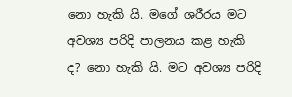නො හැකි යි. මගේ ශරීරය මට අවශ්‍ය පරිදි පාලනය කළ හැකි ද? නො හැකි යි. මට අවශ්‍ය පරිදි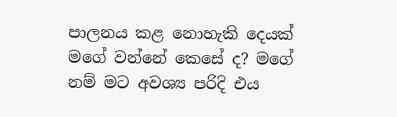පාලනය කළ නොහැකි දෙයක් මගේ වන්නේ කෙසේ ද? මගේ නම් මට අවශ්‍ය පරිදි එය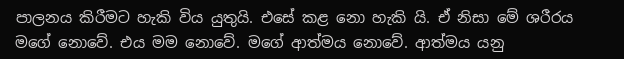පාලනය කිරීමට හැකි විය යුතුයි. එසේ කළ නො හැකි යි. ඒ නිසා මේ ශරීරය මගේ නොවේ. එය මම නොවේ. මගේ ආත්මය නොවේ. ආත්මය යනු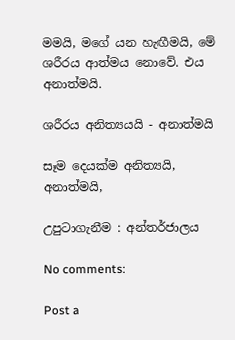මමයි, මගේ යන හැඟීමයි, මේ ශරීරය ආත්මය නොවේ. එය අනාත්මයි.

ශරීරය අනිත්‍යයයි - අනාත්මයි

සෑම දෙයක්ම අනිත්‍යයි, අනාත්මයි,

උපුටාගැනීම : අන්තර්ජාලය

No comments:

Post a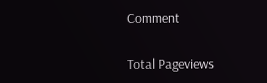Comment

Total Pageviews